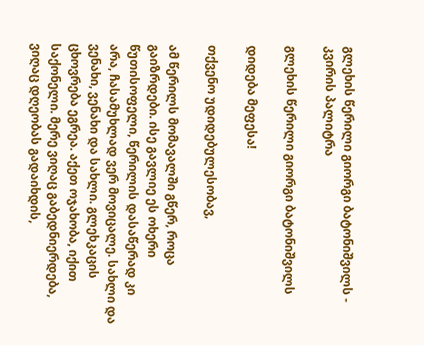გლეხის წერილი გიორგი ბატონიშვილს - კვირის პალიტრა

გლეხის წერილი გიორგი ბატონიშვილს

დიდება მეფესა!

თქვენო უდიდებულესობავ,

ამ წერილს მომავალში გწერ, როცა გაიზრდები. ისე გავლიე ეს ოხერი წუთისოფელი, წერილის დასაწერად კი არა, ჩასამუხლად ვერ მოვიცალე. სახლი და ვენახი, ვენახი და სახლი. გლეხკაცის ცხოვრება ეგრეა. აქეთ ოჯახობა, იქით საქონელი. მერე ვიღაც გაბედნიერდება, ვიღაც დღეობას გადაიხდის,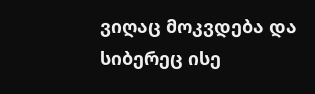ვიღაც მოკვდება და სიბერეც ისე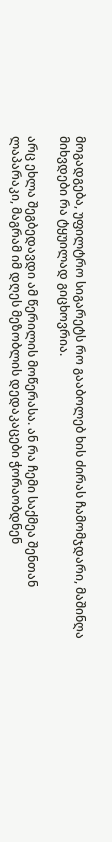მოგადგება, უფილტრო სიგარეტს რო გააბოლებ ხის ძირას ჩამომჯდარი, მაშინღა მიხვდები რა ტყუილად გიცხოვრია.

არც ეხლა შეგბედავდი ამ წერილის მოწერასა. ან რა ჩემი საქმეა შენთან ლაპარაკი, მაგრამ იმ დღეს მეზობლის დედაკაცები ჭორაობდნენ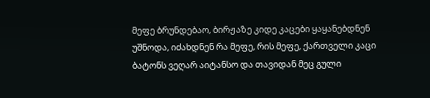მეფე ბრუნდებაო, ბირჟაზე კიდე კაცები ყაყანებდნენ უშნოდა, იძახდნენ რა მეფე, რის მეფე, ქართველი კაცი ბატონს ვეღარ აიტანსო და თავიდან მეც გული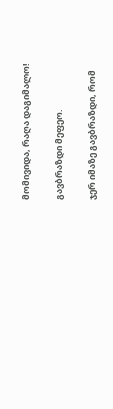მომივიდა, რაღა დაგიმალო!

გავბრაზდი მეფეო.

ჯერ იმაზე გავბრაზდი, რომ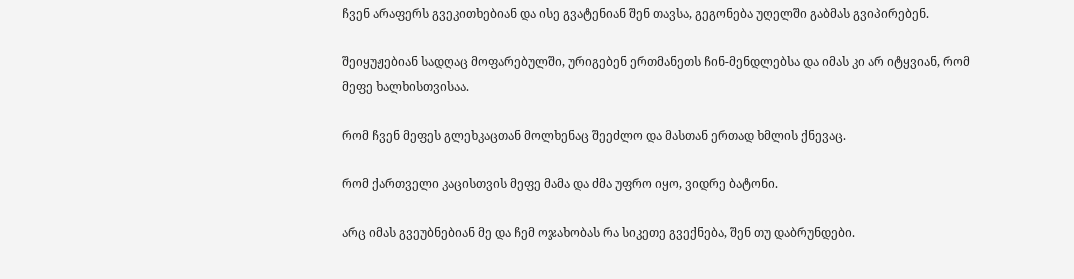ჩვენ არაფერს გვეკითხებიან და ისე გვატენიან შენ თავსა, გეგონება უღელში გაბმას გვიპირებენ.

შეიყუჟებიან სადღაც მოფარებულში, ურიგებენ ერთმანეთს ჩინ-მენდლებსა და იმას კი არ იტყვიან, რომ მეფე ხალხისთვისაა.

რომ ჩვენ მეფეს გლეხკაცთან მოლხენაც შეეძლო და მასთან ერთად ხმლის ქნევაც.

რომ ქართველი კაცისთვის მეფე მამა და ძმა უფრო იყო, ვიდრე ბატონი.

არც იმას გვეუბნებიან მე და ჩემ ოჯახობას რა სიკეთე გვექნება, შენ თუ დაბრუნდები.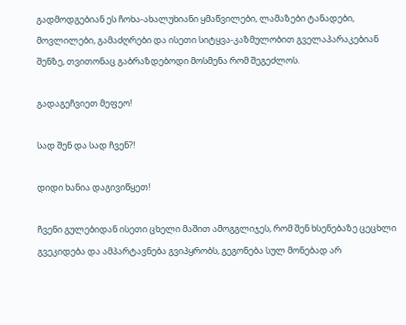გადმოდგებიან ეს ჩოხა-ახალუხიანი ყმაწვილები, ლამაზები ტანადები, მოვლილები, გამაძღრები და ისეთი სიტყვა-კაზმულობით გველაპარაკებიან შენზე, თვითონაც გაბრაზდებოდი მოსმენა რომ შეგეძლოს.

გადაგეჩვიეთ მეფეო!

სად შენ და სად ჩვენ?!

დიდი ხანია დაგივიწყეთ!

ჩვენი გულებიდან ისეთი ცხელი მაშით ამოგგლიჯეს, რომ შენ ხსენებაზე ცეცხლი გვეკიდება და ამპარტავნება გვიპყრობს, გეგონება სულ მონებად არ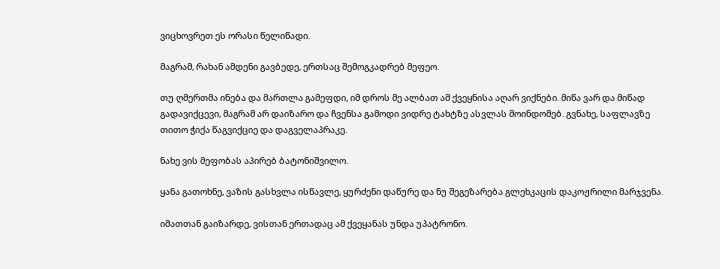ვიცხოვრეთ ეს ორასი წელიწადი.

მაგრამ, რახან ამდენი გავბედე, ერთსაც შემოგკადრებ მეფეო.

თუ ღმერთმა ინება და მართლა გამეფდი, იმ დროს მე ალბათ ამ ქვეყნისა აღარ ვიქნები. მიწა ვარ და მიწად გადავიქცევი, მაგრამ არ დაიზარო და ჩვენსა გამოდი ვიდრე ტახტზე ასვლას მოინდომებ. გვნახე, საფლავზე თითო ჭიქა წაგვიქციე და დაგველაპრაკე.

ნახე ვის მეფობას აპირებ ბატონიშვილო.

ყანა გათოხნე, ვაზის გასხვლა ისწავლე, ყურძენი დაწურე და ნუ შეგეზარება გლეხკაცის დაკოჟრილი მარჯვენა.

იმათთან გაიზარდე, ვისთან ერთადაც ამ ქვეყანას უნდა უპატრონო.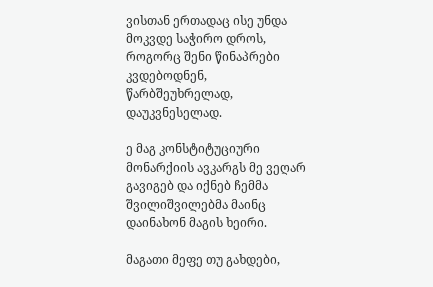ვისთან ერთადაც ისე უნდა მოკვდე საჭირო დროს, როგორც შენი წინაპრები კვდებოდნენ, წარბშეუხრელად, დაუკვნესელად.

ე მაგ კონსტიტუციური მონარქიის ავკარგს მე ვეღარ გავიგებ და იქნებ ჩემმა შვილიშვილებმა მაინც დაინახონ მაგის ხეირი.

მაგათი მეფე თუ გახდები,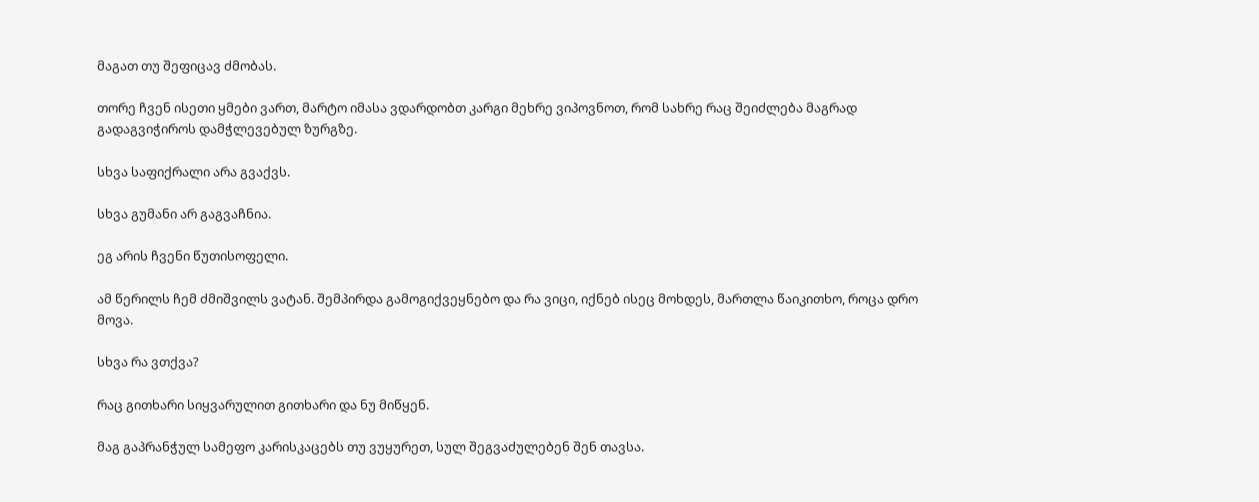მაგათ თუ შეფიცავ ძმობას.

თორე ჩვენ ისეთი ყმები ვართ, მარტო იმასა ვდარდობთ კარგი მეხრე ვიპოვნოთ, რომ სახრე რაც შეიძლება მაგრად გადაგვიჭიროს დამჭლევებულ ზურგზე.

სხვა საფიქრალი არა გვაქვს.

სხვა გუმანი არ გაგვაჩნია.

ეგ არის ჩვენი წუთისოფელი.

ამ წერილს ჩემ ძმიშვილს ვატან. შემპირდა გამოგიქვეყნებო და რა ვიცი, იქნებ ისეც მოხდეს, მართლა წაიკითხო, როცა დრო მოვა.

სხვა რა ვთქვა?

რაც გითხარი სიყვარულით გითხარი და ნუ მიწყენ.

მაგ გაპრანჭულ სამეფო კარისკაცებს თუ ვუყურეთ, სულ შეგვაძულებენ შენ თავსა.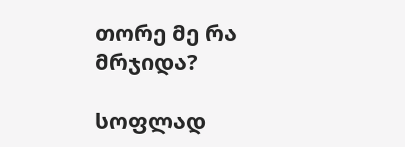თორე მე რა მრჯიდა?

სოფლად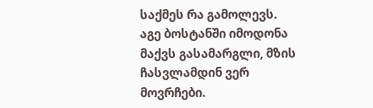საქმეს რა გამოლევს. აგე ბოსტანში იმოდონა მაქვს გასამარგლი, მზის ჩასვლამდინ ვერ მოვრჩები.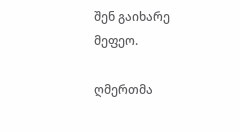შენ გაიხარე მეფეო.

ღმერთმა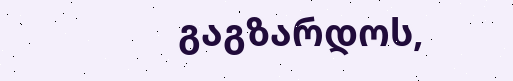გაგზარდოს,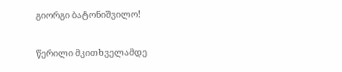გიორგი ბატონიშვილო!

წერილი მკითხველამდე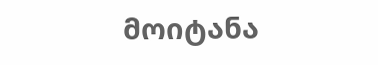მოიტანა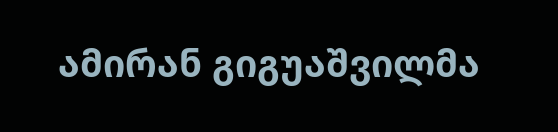ამირან გიგუაშვილმა